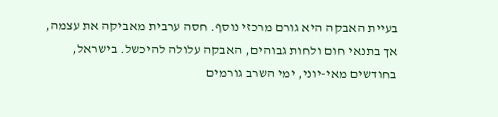בעיית האבקה היא גורם מרכזי נוסף. חסה ערבית מאביקה את עצמה, אך בתנאי חום ולחות גבוהים, האבקה עלולה להיכשל. בישראל, בחודשים מאי-יוני, ימי השרב גורמים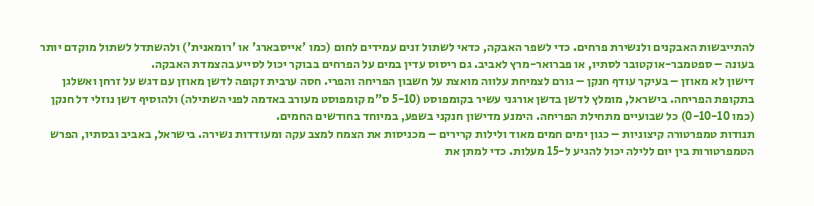להתייבשות האבקנים ולנשירת פרחים. כדי לשפר האבקה, כדאי לשתול זנים עמידים לחום (כמו 'אייסבארג' או 'רומאנית') ולהשתדל לשתול מוקדם יותר בעונה – ספטמבר-אוקטובר לסתיו, או פברואר-מרץ לאביב. גם ריסוס עדין במים על הפרחים בבוקר יכול לסייע בהצמדת האבקה.
דישון לא מאוזן – בעיקר עודף חנקן – גורם לצמיחת עלווה מואצת על חשבון הפריחה והפרי. חסה ערבית זקופה לדשן מאוזן עם דגש על זרחן ואשלגן בתקופת הפריחה. בישראל, מומלץ לדשן בדשן אורגני עשיר בקומפוסט (5-10 ס"מ קומפוסט מעורב באדמה לפני השתילה) ולהוסיף דשן נוזלי דל חנקן (כמו 0-10-10) כל שבועיים מתחילת הפריחה. הימנע מדישון חנקני בשפע, במיוחד בחודשים החמים.
תנודות טמפרטורה קיצוניות – כגון ימים חמים מאוד ולילות קרירים – מכניסות את הצמח למצב עקה ומעודדות נשירה. בישראל, באביב ובסתיו, הפרש הטמפרטורות בין יום ללילה יכול להגיע ל-15 מעלות. כדי למתן את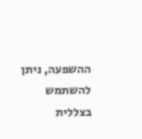ההשפעה, ניתן להשתמש בצללית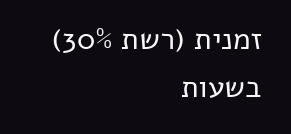זמנית (רשת 30%) בשעות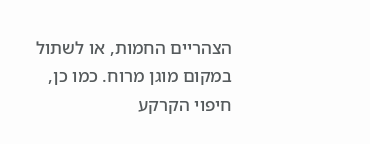הצהריים החמות, או לשתול במקום מוגן מרוח. כמו כן, חיפוי הקרקע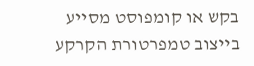בקש או קומפוסט מסייע בייצוב טמפרטורת הקרקע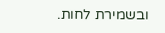ובשמירת לחות.